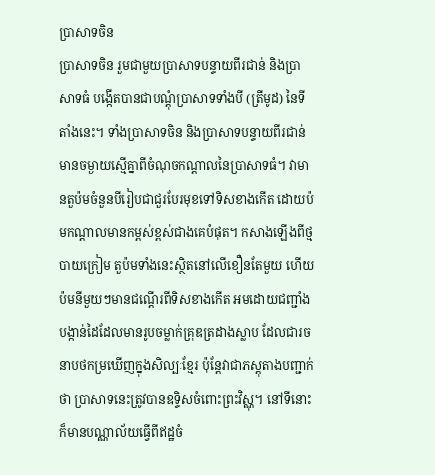ប្រាសាទចិន
ប្រាសាទចិន រួមជាមួយប្រាសាទបន្ទាយពីរជាន់ និងប្រាសាទធំ បង្កើតបានជាបណ្តុំប្រាសាទទាំងបី (ត្រីមូដ) នៃទីតាំងនេះ។ ទាំងប្រាសាទចិន និងប្រាសាទបន្ទាយពីរជាន់ មានចម្ងាយស្មើគ្នាពីចំណុចកណ្តាលនៃប្រាសាទធំ។ វាមានតួប៉មចំនួនបីរៀបជាជួរបែរមុខទៅទិសខាងកើត ដោយប៉មកណ្តាលមានកម្ពស់ខ្ពស់ជាងគេបំផុត។ កសាងឡើងពីថ្មបាយក្រៀម តួប៉មទាំងនេះស្ថិតនៅលើខឿនតែមួយ ហើយប៉មនីមួយៗមានជណ្តើរពីទិសខាងកើត អមដោយជញ្ជាំងបង្កាន់ដៃដែលមានរូបចម្លាក់គ្រុឌត្រដាងស្លាប ដែលជារចនាបថកម្រឃើញក្នុងសិល្បៈខ្មែរ ប៉ុន្តែវាជាភស្តុតាងបញ្ជាក់ថា ប្រាសាទនេះត្រូវបានឧទ្ទិសចំពោះព្រះវិស្ណុ។ នៅទីនោះក៏មានបណ្ណាល័យធ្វើពីឥដ្ឋចំ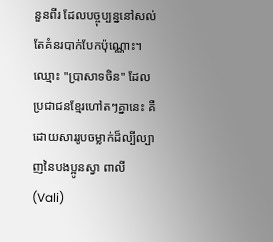នួនពីរ ដែលបច្ចុប្បន្ននៅសល់តែគំនរបាក់បែកប៉ុណ្ណោះ។ ឈ្មោះ "ប្រាសាទចិន" ដែលប្រជាជនខ្មែរហៅតៗគ្នានេះ គឺដោយសាររូបចម្លាក់ដ៏ល្បីល្បាញនៃបងប្អូនស្វា ពាលី (Vali)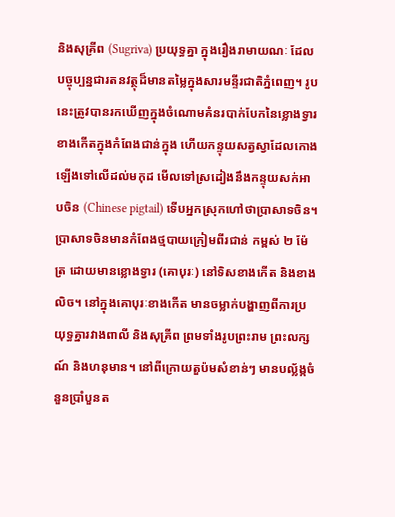និងសុគ្រីព (Sugriva) ប្រយុទ្ធគ្នា ក្នុងរឿងរាមាយណៈ ដែលបច្ចុប្បន្នជារតនវត្ថុដ៏មានតម្លៃក្នុងសារមន្ទីរជាតិភ្នំពេញ។ រូបនេះត្រូវបានរកឃើញក្នុងចំណោមគំនរបាក់បែកនៃខ្លោងទ្វារខាងកើតក្នុងកំពែងជាន់ក្នុង ហើយកន្ទុយសត្វស្វាដែលកោងឡើងទៅលើដល់មកុដ មើលទៅស្រដៀងនឹងកន្ទុយសក់អាបចិន (Chinese pigtail) ទើបអ្នកស្រុកហៅថាប្រាសាទចិន។ ប្រាសាទចិនមានកំពែងថ្មបាយក្រៀមពីរជាន់ កម្ពស់ ២ ម៉ែត្រ ដោយមានខ្លោងទ្វារ (គោបុរៈ) នៅទិសខាងកើត និងខាងលិច។ នៅក្នុងគោបុរៈខាងកើត មានចម្លាក់បង្ហាញពីការប្រយុទ្ធគ្នារវាងពាលី និងសុគ្រីព ព្រមទាំងរូបព្រះរាម ព្រះលក្សណ៍ និងហនុមាន។ នៅពីក្រោយតួប៉មសំខាន់ៗ មានបល្ល័ង្កចំនួនប្រាំបួនត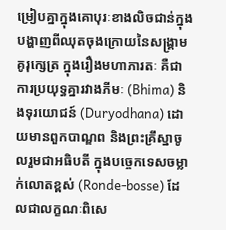ម្រៀបគ្នាក្នុងគោបុរៈខាងលិចជាន់ក្នុង បង្ហាញពីឈុតចុងក្រោយនៃសង្គ្រាមគូរុក្សេត្រ ក្នុងរឿងមហាភារតៈ គឺជាការប្រយុទ្ធគ្នារវាងភីមៈ (Bhima) និងទុរយោជន៍ (Duryodhana) ដោយមានពួកបាណ្ឌព និងព្រះគ្រឹស្នាចូលរួមជាអធិបតី ក្នុងបច្ចេកទេសចម្លាក់លោតខ្ពស់ (Ronde-bosse) ដែលជាលក្ខណៈពិសេ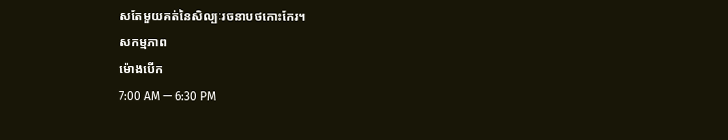សតែមួយគត់នៃសិល្បៈរចនាបថកោះកែរ។
សកម្មភាព
ម៉ោងបើក
7:00 AM — 6:30 PM